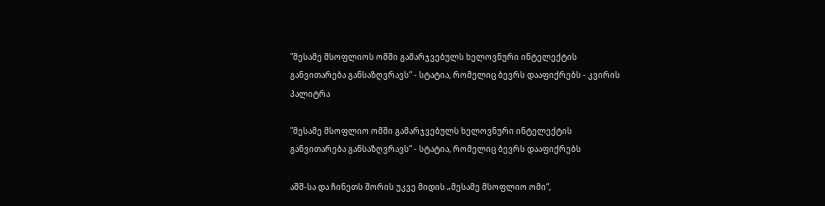"მესამე მსოფლიოს ომში გამარჯვებულს ხელოვნური ინტელექტის განვითარება განსაზღვრავს“ - სტატია, რომელიც ბევრს დააფიქრებს - კვირის პალიტრა

"მესამე მსოფლიო ომში გამარჯვებულს ხელოვნური ინტელექტის განვითარება განსაზღვრავს“ - სტატია, რომელიც ბევრს დააფიქრებს

აშშ-სა და ჩინეთს შორის უკვე მიდის „მესამე მსოფლიო ომი“,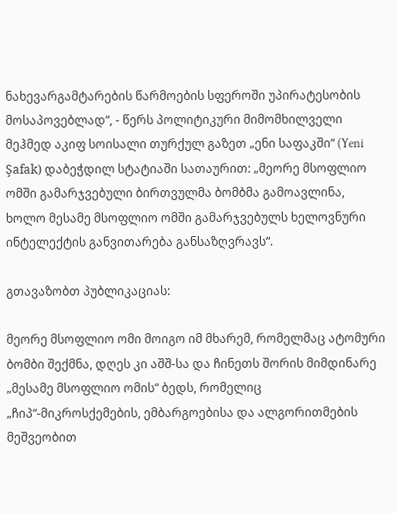ნახევარგამტარების წარმოების სფეროში უპირატესობის მოსაპოვებლად“, - წერს პოლიტიკური მიმომხილველი მეჰმედ აკიფ სოისალი თურქულ გაზეთ „ენი საფაკში“ (Yeni Şafak) დაბეჭდილ სტატიაში სათაურით: „მეორე მსოფლიო ომში გამარჯვებული ბირთვულმა ბომბმა გამოავლინა, ხოლო მესამე მსოფლიო ომში გამარჯვებულს ხელოვნური ინტელექტის განვითარება განსაზღვრავს“.

გთავაზობთ პუბლიკაციას:

მეორე მსოფლიო ომი მოიგო იმ მხარემ, რომელმაც ატომური ბომბი შექმნა, დღეს კი აშშ-სა და ჩინეთს შორის მიმდინარე „მესამე მსოფლიო ომის“ ბედს, რომელიც „ჩიპ“-მიკროსქემების, ემბარგოებისა და ალგორითმების მეშვეობით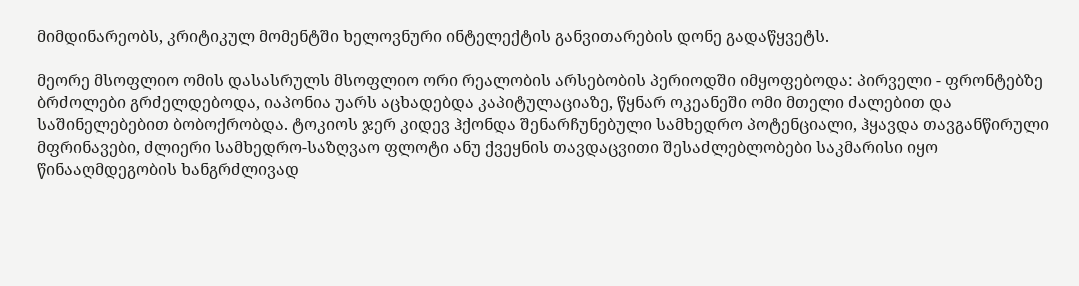მიმდინარეობს, კრიტიკულ მომენტში ხელოვნური ინტელექტის განვითარების დონე გადაწყვეტს.

მეორე მსოფლიო ომის დასასრულს მსოფლიო ორი რეალობის არსებობის პერიოდში იმყოფებოდა: პირველი - ფრონტებზე ბრძოლები გრძელდებოდა, იაპონია უარს აცხადებდა კაპიტულაციაზე, წყნარ ოკეანეში ომი მთელი ძალებით და საშინელებებით ბობოქრობდა. ტოკიოს ჯერ კიდევ ჰქონდა შენარჩუნებული სამხედრო პოტენციალი, ჰყავდა თავგანწირული მფრინავები, ძლიერი სამხედრო-საზღვაო ფლოტი ანუ ქვეყნის თავდაცვითი შესაძლებლობები საკმარისი იყო წინააღმდეგობის ხანგრძლივად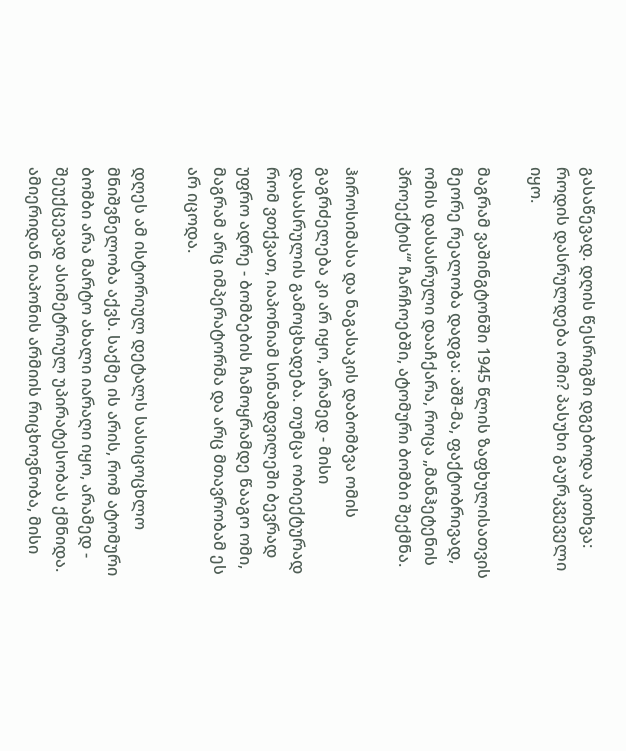გასაწევად. დღის წესრიგში დგებოდა კითხვა: როდის დასრულდება ომი? პასუხი გაურკვეველი იყო.

მაგრამ ვაშინგტონში 1945 წლის ზაფხულისათვის მეორე რეალობა დადგა: აშშ-მა, ფაქტობრივად, ომის დასასრული დააჩქარა, როცა „მანჰეტენის პროექტის“’ ჩარჩოებში, ატომური ბომბი შექმნა.

ჰიროსიმასა და ნაგასაკის დაბომბვა ომის გაგრძელება კი არ იყო, არამედ - მისი დასასრულის გამოცხადება. თუმცა ობიექტურად რომ ვთქვათ, იაპონიამ სინამდვილეში ბევრად უფრო ადრე - ბომბების ჩამოყრამდე წააგო ომი, მაგრამ არც იმპერატორმა და არც მთავრობამ ეს არ იცოდა.

დღეს ამ ისტორიულ დეტალს სასიცოცხლო მნიშვნელობა აქვს. საქმე ის არის, რომ ატომური ბომბი არა მარტო ახალი იარაღი იყო, არამედ - შეუქცევად ასიმეტრიულ უპირატესობას ქმნიდა. ამიერიდან იაპონის არმიის რიცხოვნობა, მისი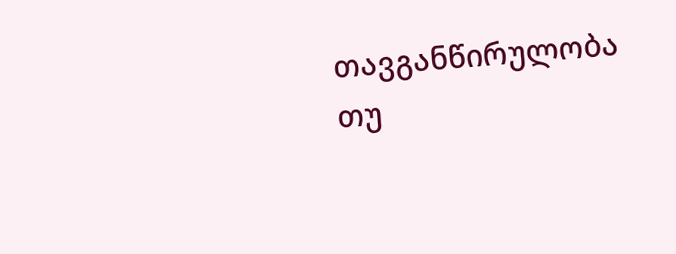თავგანწირულობა თუ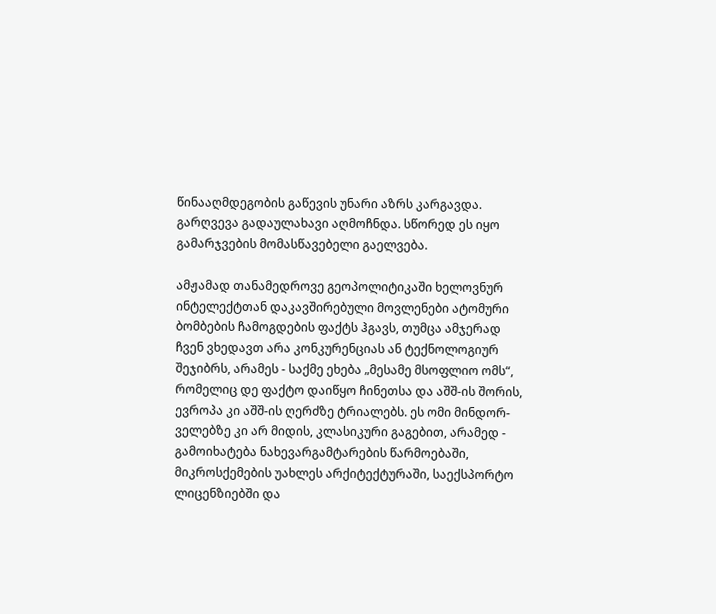წინააღმდეგობის გაწევის უნარი აზრს კარგავდა. გარღვევა გადაულახავი აღმოჩნდა. სწორედ ეს იყო გამარჯვების მომასწავებელი გაელვება.

ამჟამად თანამედროვე გეოპოლიტიკაში ხელოვნურ ინტელექტთან დაკავშირებული მოვლენები ატომური ბომბების ჩამოგდების ფაქტს ჰგავს, თუმცა ამჯერად ჩვენ ვხედავთ არა კონკურენციას ან ტექნოლოგიურ შეჯიბრს, არამეს - საქმე ეხება „მესამე მსოფლიო ომს“, რომელიც დე ფაქტო დაიწყო ჩინეთსა და აშშ-ის შორის, ევროპა კი აშშ-ის ღერძზე ტრიალებს. ეს ომი მინდორ-ველებზე კი არ მიდის, კლასიკური გაგებით, არამედ - გამოიხატება ნახევარგამტარების წარმოებაში, მიკროსქემების უახლეს არქიტექტურაში, საექსპორტო ლიცენზიებში და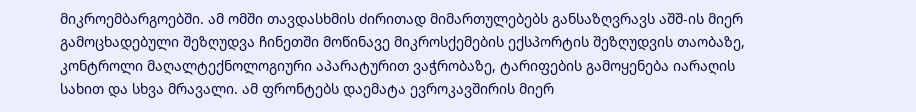მიკროემბარგოებში. ამ ომში თავდასხმის ძირითად მიმართულებებს განსაზღვრავს აშშ-ის მიერ გამოცხადებული შეზღუდვა ჩინეთში მოწინავე მიკროსქემების ექსპორტის შეზღუდვის თაობაზე, კონტროლი მაღალტექნოლოგიური აპარატურით ვაჭრობაზე, ტარიფების გამოყენება იარაღის სახით და სხვა მრავალი. ამ ფრონტებს დაემატა ევროკავშირის მიერ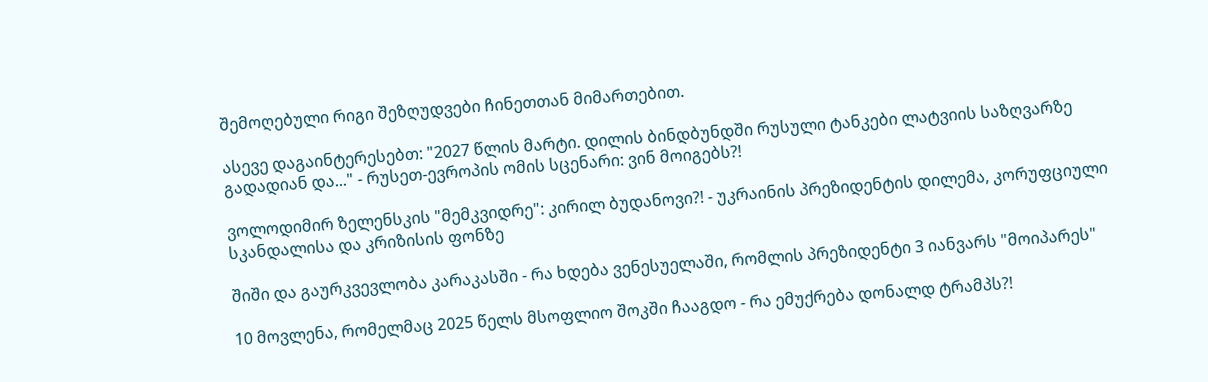შემოღებული რიგი შეზღუდვები ჩინეთთან მიმართებით.

ასევე დაგაინტერესებთ: "2027 წლის მარტი. დილის ბინდბუნდში რუსული ტანკები ლატვიის საზღვარზე გადადიან და..." - რუსეთ-ევროპის ომის სცენარი: ვინ მოიგებს?!

ვოლოდიმირ ზელენსკის "მემკვიდრე": კირილ ბუდანოვი?! - უკრაინის პრეზიდენტის დილემა, კორუფციული სკანდალისა და კრიზისის ფონზე

შიში და გაურკვევლობა კარაკასში - რა ხდება ვენესუელაში, რომლის პრეზიდენტი 3 იანვარს "მოიპარეს"

10 მოვლენა, რომელმაც 2025 წელს მსოფლიო შოკში ჩააგდო - რა ემუქრება დონალდ ტრამპს?!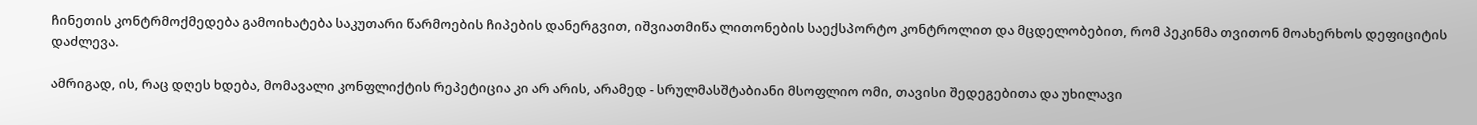ჩინეთის კონტრმოქმედება გამოიხატება საკუთარი წარმოების ჩიპების დანერგვით, იშვიათმიწა ლითონების საექსპორტო კონტროლით და მცდელობებით, რომ პეკინმა თვითონ მოახერხოს დეფიციტის დაძლევა.

ამრიგად, ის, რაც დღეს ხდება, მომავალი კონფლიქტის რეპეტიცია კი არ არის, არამედ - სრულმასშტაბიანი მსოფლიო ომი, თავისი შედეგებითა და უხილავი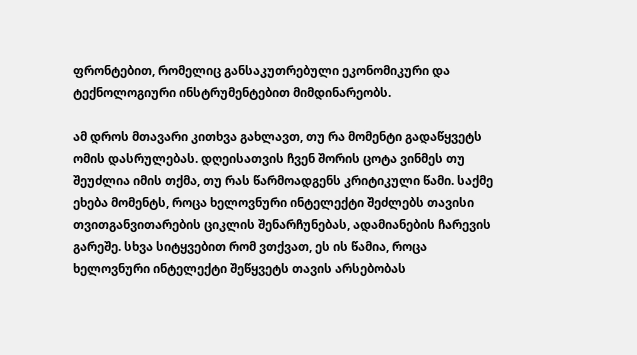ფრონტებით, რომელიც განსაკუთრებული ეკონომიკური და ტექნოლოგიური ინსტრუმენტებით მიმდინარეობს.

ამ დროს მთავარი კითხვა გახლავთ, თუ რა მომენტი გადაწყვეტს ომის დასრულებას. დღეისათვის ჩვენ შორის ცოტა ვინმეს თუ შეუძლია იმის თქმა, თუ რას წარმოადგენს კრიტიკული წამი. საქმე ეხება მომენტს, როცა ხელოვნური ინტელექტი შეძლებს თავისი თვითგანვითარების ციკლის შენარჩუნებას, ადამიანების ჩარევის გარეშე. სხვა სიტყვებით რომ ვთქვათ, ეს ის წამია, როცა ხელოვნური ინტელექტი შეწყვეტს თავის არსებობას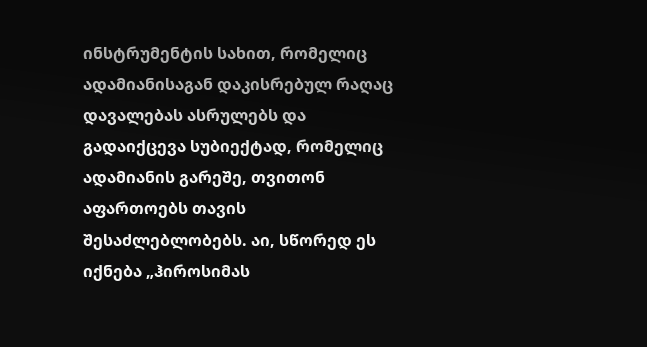ინსტრუმენტის სახით, რომელიც ადამიანისაგან დაკისრებულ რაღაც დავალებას ასრულებს და გადაიქცევა სუბიექტად, რომელიც ადამიანის გარეშე, თვითონ აფართოებს თავის შესაძლებლობებს. აი, სწორედ ეს იქნება „ჰიროსიმას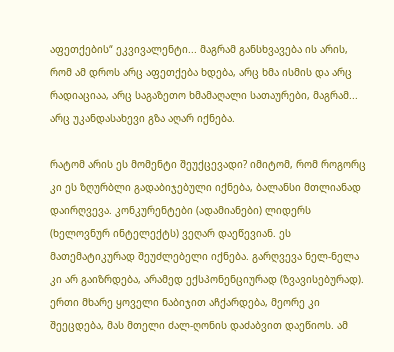აფეთქების“ ეკვივალენტი... მაგრამ განსხვავება ის არის, რომ ამ დროს არც აფეთქება ხდება, არც ხმა ისმის და არც რადიაციაა, არც საგაზეთო ხმამაღალი სათაურები, მაგრამ... არც უკანდასახევი გზა აღარ იქნება.

რატომ არის ეს მომენტი შეუქცევადი? იმიტომ, რომ როგორც კი ეს ზღურბლი გადაბიჯებული იქნება, ბალანსი მთლიანად დაირღვევა. კონკურენტები (ადამიანები) ლიდერს (ხელოვნურ ინტელექტს) ვეღარ დაეწევიან. ეს მათემატიკურად შეუძლებელი იქნება. გარღვევა ნელ-ნელა კი არ გაიზრდება, არამედ ექსპონენციურად (ზვავისებურად). ერთი მხარე ყოველი ნაბიჯით აჩქარდება, მეორე კი შეეცდება, მას მთელი ძალ-ღონის დაძაბვით დაეწიოს. ამ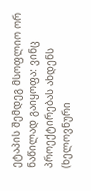ეტაპის შემდეგ მსოფლიო ორ ნაწილად გაიყოფა: ვინც პროექტირებას ახდენს (ხელოვნური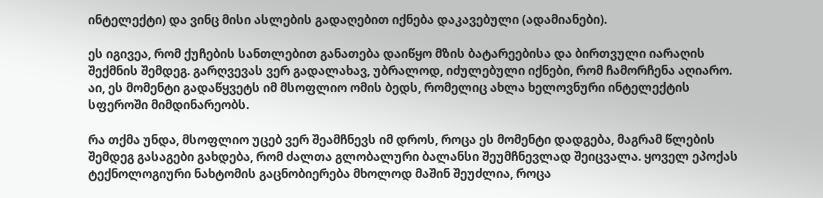ინტელექტი) და ვინც მისი ასლების გადაღებით იქნება დაკავებული (ადამიანები).

ეს იგივეა, რომ ქუჩების სანთლებით განათება დაიწყო მზის ბატარეებისა და ბირთვული იარაღის შექმნის შემდეგ. გარღვევას ვერ გადალახავ, უბრალოდ, იძულებული იქნები, რომ ჩამორჩენა აღიარო. აი, ეს მომენტი გადაწყვეტს იმ მსოფლიო ომის ბედს, რომელიც ახლა ხელოვნური ინტელექტის სფეროში მიმდინარეობს.

რა თქმა უნდა, მსოფლიო უცებ ვერ შეამჩნევს იმ დროს, როცა ეს მომენტი დადგება, მაგრამ წლების შემდეგ გასაგები გახდება, რომ ძალთა გლობალური ბალანსი შეუმჩნევლად შეიცვალა. ყოველ ეპოქას ტექნოლოგიური ნახტომის გაცნობიერება მხოლოდ მაშინ შეუძლია, როცა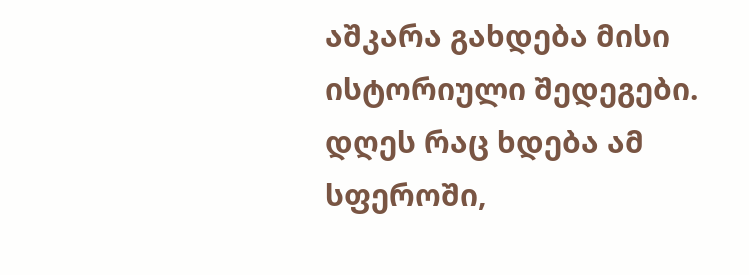აშკარა გახდება მისი ისტორიული შედეგები. დღეს რაც ხდება ამ სფეროში,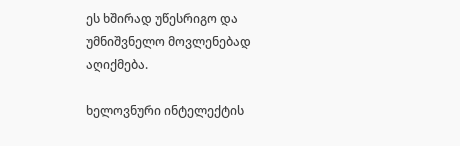ეს ხშირად უწესრიგო და უმნიშვნელო მოვლენებად აღიქმება.

ხელოვნური ინტელექტის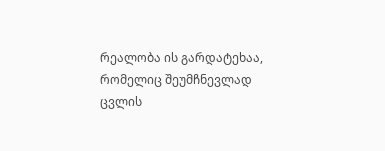რეალობა ის გარდატეხაა, რომელიც შეუმჩნევლად ცვლის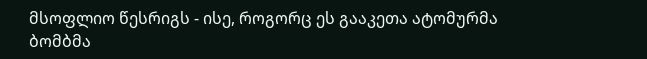მსოფლიო წესრიგს - ისე, როგორც ეს გააკეთა ატომურმა ბომბმა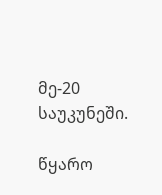მე-20 საუკუნეში.

წყარო